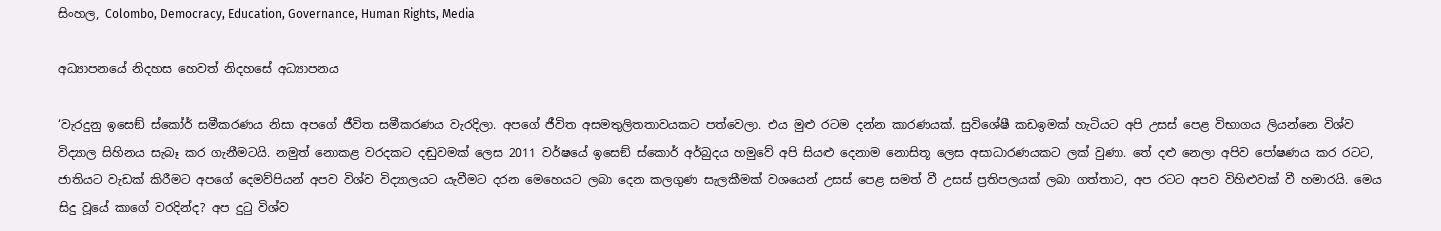සිංහල, Colombo, Democracy, Education, Governance, Human Rights, Media

අධ්‍යාපනයේ නිදහස හෙවත් නිදහසේ අධ්‍යාපනය

‘වැරදුනු ඉසෙඞ් ස්කෝර් සමීකරණය නිසා අපගේ ජීවිත සමීකරණය වැරදිලා. අපගේ ජීවිත අසමතුලිතතාවයකට පත්වෙලා. එය මුළු රටම දන්න කාරණයක්. සුවිශේෂී කඩඉමක් හැටියට අපි උසස් පෙළ විභාගය ලියන්නෙ විශ්ව විද්‍යාල සිහිනය සැබෑ කර ගැනීමටයි. නමුත් නොකළ වරදකට දඬුවමක් ලෙස 2011 වර්ෂයේ ඉසෙඞ් ස්කොර් අර්බුදය හමුවේ අපි සියළු දෙනාම නොසිතූ ලෙස අසාධාරණයකට ලක් වුණා. තේ දළු නෙලා අපිව පෝෂණය කර රටට, ජාතියට වැඩක් කිරීමට අපගේ දෙමව්පියන් අපව විශ්ව විද්‍යාලයට යැවීමට දරන මෙහෙයට ලබා දෙන කලගුණ සැලකීමක් වශයෙන් උසස් පෙළ සමත් වී උසස් ප්‍රතිපලයක් ලබා ගත්තාට, අප රටට අපව විහිළුවක් වී හමාරයි. මෙය සිදු වූයේ කාගේ වරදින්ද? අප දුටු විශ්ව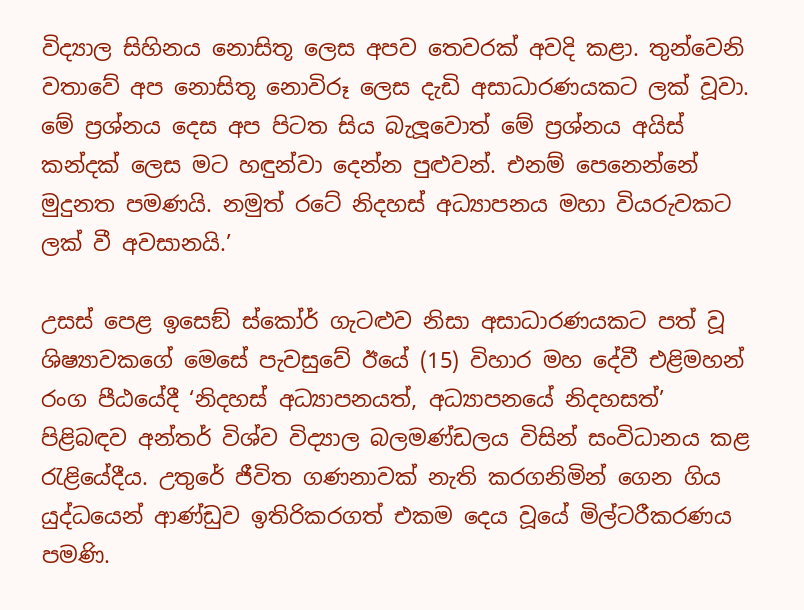විද්‍යාල සිහිනය නොසිතූ ලෙස අපව තෙවරක් අවදි කළා. තුන්වෙනි වතාවේ අප නොසිතූ නොවිරූ ලෙස දැඩි අසාධාරණයකට ලක් වූවා. මේ ප්‍රශ්නය දෙස අප පිටත සිය බැලූවොත් මේ ප්‍රශ්නය අයිස් කන්දක් ලෙස මට හඳුන්වා දෙන්න පුළුවන්. එනම් පෙනෙන්නේ මුදුනත පමණයි. නමුත් රටේ නිදහස් අධ්‍යාපනය මහා වියරුවකට ලක් වී අවසානයි.’

උසස් පෙළ ඉසෙඞ් ස්කෝර් ගැටළුව නිසා අසාධාරණයකට පත් වූ ශිෂ්‍යාවකගේ මෙසේ පැවසුවේ ඊයේ (15) විහාර මහ දේවී එළිමහන් රංග පීඨයේදී ‘නිදහස් අධ්‍යාපනයත්, අධ්‍යාපනයේ නිදහසත්’ පිළිබඳව අන්තර් විශ්ව විද්‍යාල බලමණ්ඩලය විසින් සංවිධානය කළ රැළියේදීය. උතුරේ ජීවිත ගණනාවක් නැති කරගනිමින් ගෙන ගිය යුද්ධයෙන් ආණ්ඩුව ඉතිරිකරගත් එකම දෙය වූයේ මිල්ටරීකරණය පමණි.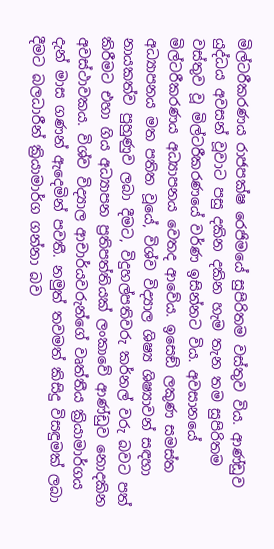මිල්ටරීකරණය රාජපක්ෂ රෙජිමයේ සුපිරිතම වස්තුව විය. ආණ්ඩුව යුද්ධය අවසන් වූවාට පසු දකින දකින හැම තැන තම සුපිරිතම වස්තුව වූ මිල්ටරීකරණයේ වර්ණ ඉසින්නට විය. අවසානයේ මිල්ටරීකරණය අධ්‍යාපනය වෙතද ආවේය. ඉසෙඞ් ලකුණ සමස්ත අධ්‍යාපනය මත පතිත වූයේ, විශ්ව විද්‍යාල ශිෂ්‍ය ශිෂ්‍යාවන් සඳහා නායකත්ව පුහුණුව ලබා දීමට, විදුහල්පතිවරු කර්නල් වරු බවට පත් කිරීමට එහා ගිය අධ්‍යාපන ප්‍රතිපත්තියක් ලංකාවේ ආණ්ඩුව නොදකින අවස්ථාවකය. විශ්ව විද්‍යාල ආචාර්යවරුන්ගේ වෘත්තීය ක්‍රියාමාර්ගය දැන් මාස ගණන් ඇදෙමින් පවතී. නමුත් තවමත් කිසිදු විසඳුමක් ලබා දීමට බලධාරීන් ක්‍රියාමාර්ග ගන්නා බව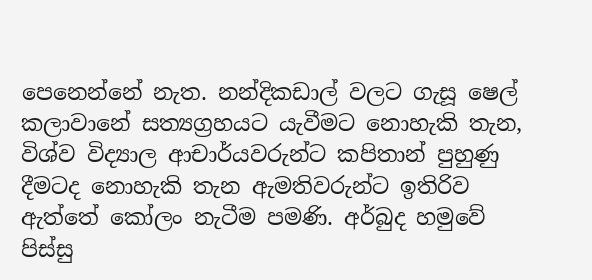පෙනෙන්නේ නැත. නන්දිකඩාල් වලට ගැසූ ෂෙල් කලාවානේ සත්‍යග්‍රහයට යැවීමට නොහැකි තැන, විශ්ව විද්‍යාල ආචාර්යවරුන්ට කපිතාන් පුහුණු දීමටද නොහැකි තැන ඇමතිවරුන්ට ඉතිරිව ඇත්තේ කෝලං නැටීම පමණි. අර්බුද හමුවේ පිස්සු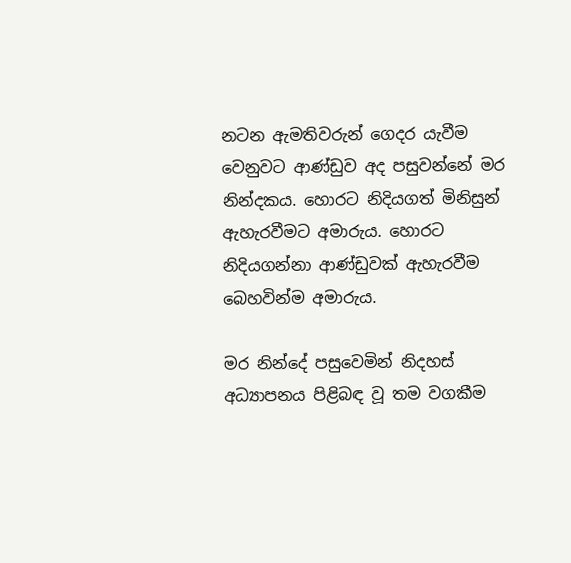නටන ඇමතිවරුන් ගෙදර යැවීම වෙනුවට ආණ්ඩුව අද පසුවන්නේ මර නින්දකය. හොරට නිදියගත් මිනිසුන් ඇහැරවීමට අමාරුය. හොරට නිදියගන්නා ආණ්ඩුවක් ඇහැරවීම බෙහවින්ම අමාරුය.

මර නින්දේ පසුවෙමින් නිදහස් අධ්‍යාපනය පිළිබඳ වූ තම වගකීම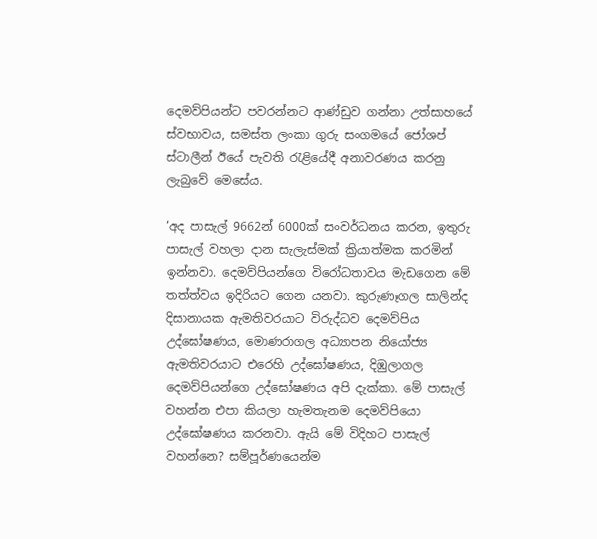දෙමව්පියන්ට පවරන්නට ආණ්ඩුව ගන්නා උත්සාහයේ ස්වභාවය, සමස්ත ලංකා ගුරු සංගමයේ ජෝශප් ස්ටාලීන් ඊයේ පැවති රැළියේදී අනාවරණය කරනු ලැබුවේ මෙසේය.

‘අද පාසැල් 9662න් 6000ක් සංවර්ධනය කරන, ඉතුරු පාසැල් වහලා දාන සැලැස්මක් ක්‍රියාත්මක කරමින් ඉන්නවා. දෙමව්පියන්ගෙ විරෝධතාවය මැඩගෙන මේ තත්ත්වය ඉදිරියට ගෙන යනවා. කුරුණෑගල සාලින්ද දිසානායක ඇමතිවරයාට විරුද්ධව දෙමව්පිය උද්ඝෝෂණය, මොණරාගල අධ්‍යාපන නියෝජ්‍ය ඇමතිවරයාට එරෙහි උද්ඝෝෂණය, දිඹුලාගල දෙමව්පියන්ගෙ උද්ඝෝෂණය අපි දැක්කා. මේ පාසැල් වහන්න එපා කියලා හැමතැනම දෙමව්පියො උද්ඝෝෂණය කරනවා. ඇයි මේ විදිහට පාසැල් වහන්නෙ? සම්පූර්ණයෙන්ම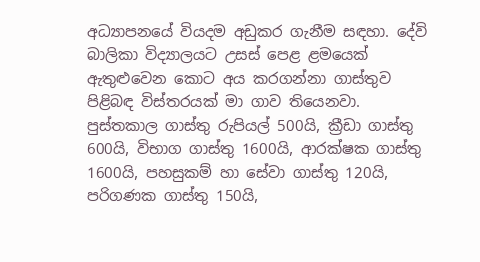අධ්‍යාපනයේ වියදම අඩුකර ගැනීම සඳහා. දේවි බාලිකා විද්‍යාලයට උසස් පෙළ ළමයෙක් ඇතුළුවෙන කොට අය කරගන්නා ගාස්තුව පිළිබඳ විස්තරයක් මා ගාව තියෙනවා. පුස්තකාල ගාස්තු රුපියල් 500යි, ක්‍රීඩා ගාස්තු 600යි, විභාග ගාස්තු 1600යි, ආරක්ෂක ගාස්තු 1600යි, පහසුකම් හා සේවා ගාස්තු 120යි, පරිගණක ගාස්තු 150යි,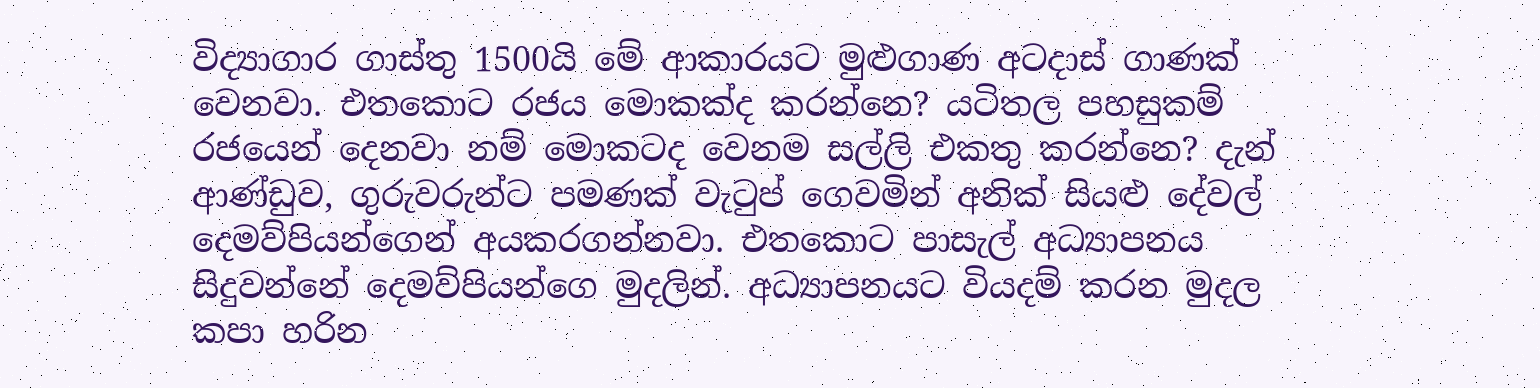විද්‍යාගාර ගාස්තු 1500යි මේ ආකාරයට මුළුගාණ අටදාස් ගාණක් වෙනවා. එතකොට රජය මොකක්ද කරන්නෙ? යටිතල පහසුකම් රජයෙන් දෙනවා නම් මොකටද වෙනම සල්ලි එකතු කරන්නෙ? දැන් ආණ්ඩුව, ගුරුවරුන්ට පමණක් වැටුප් ගෙවමින් අනික් සියළු දේවල් දෙමව්පියන්ගෙන් අයකරගන්නවා. එතකොට පාසැල් අධ්‍යාපනය සිදුවන්නේ දෙමව්පියන්ගෙ මුදලින්. අධ්‍යාපනයට වියදම් කරන මුදල කපා හරින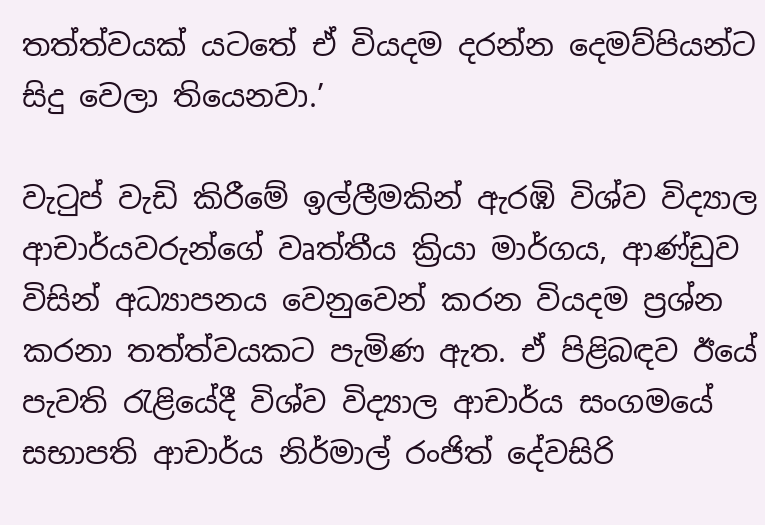තත්ත්වයක් යටතේ ඒ වියදම දරන්න දෙමව්පියන්ට සිදු වෙලා තියෙනවා.’

වැටුප් වැඩි කිරීමේ ඉල්ලීමකින් ඇරඹි විශ්ව විද්‍යාල ආචාර්යවරුන්ගේ වෘත්තීය ක්‍රියා මාර්ගය, ආණ්ඩුව විසින් අධ්‍යාපනය වෙනුවෙන් කරන වියදම ප්‍රශ්න කරනා තත්ත්වයකට පැමිණ ඇත. ඒ පිළිබඳව ඊයේ පැවති රැළියේදී විශ්ව විද්‍යාල ආචාර්ය සංගමයේ සභාපති ආචාර්ය නිර්මාල් රංජිත් දේවසිරි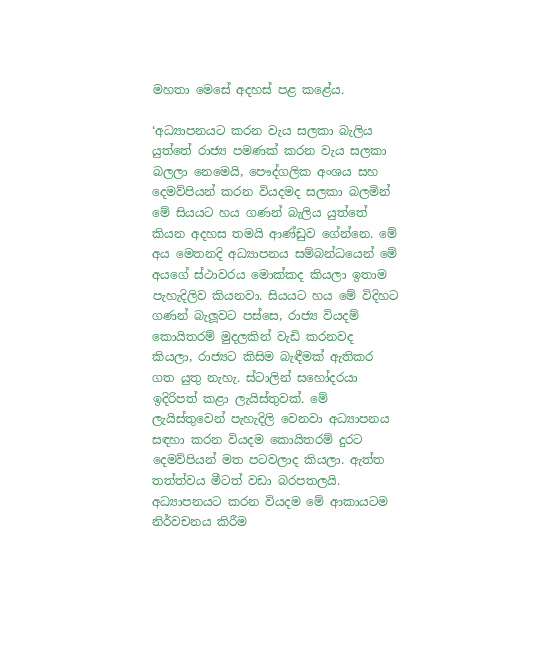මහතා මෙසේ අදහස් පළ කළේය.

‘අධ්‍යාපනයට කරන වැය සලකා බැලිය යුත්තේ රාජ්‍ය පමණක් කරන වැය සලකා බලලා නෙමෙයි, පෞද්ගලික අංශය සහ දෙමව්පියන් කරන වියදමද සලකා බලමින් මේ සියයට හය ගණන් බැලිය යුත්තේ කියන අදහස තමයි ආණ්ඩුව ගේන්නෙ. මේ අය මෙතනදි අධ්‍යාපනය සම්බන්ධයෙන් මේ අයගේ ස්ථාවරය මොක්කද කියලා ඉතාම පැහැදිලිව කියනවා. සියයට හය මේ විදිහට ගණන් බැලූවට පස්සෙ, රාජ්‍ය වියදම් කොයිතරම් මුදලකින් වැඩි කරනවද කියලා, රාජ්‍යට කිසිම බැඳීමක් ඇතිකර ගත යුතු නැහැ. ස්ටාලින් සහෝදරයා ඉදිරිපත් කළා ලැයිස්තුවක්. මේ ලැයිස්තුවෙන් පැහැදිලි වෙනවා අධ්‍යාපනය සඳහා කරන වියදම කොයිතරම් දුරට දෙමව්පියන් මත පටවලාද කියලා. ඇත්ත තත්ත්වය මීටත් වඩා බරපතලයි. අධ්‍යාපනයට කරන වියදම මේ ආකායටම නිර්වචනය කිරීම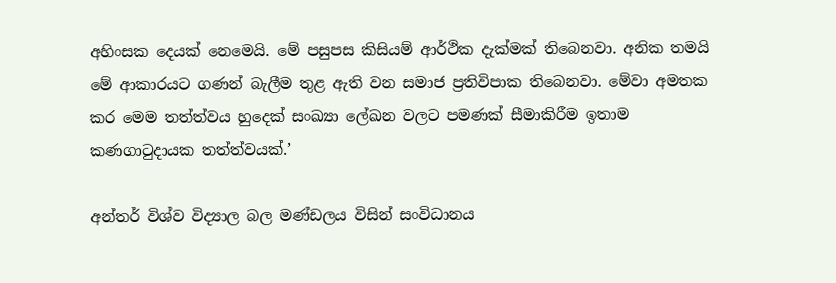අහිංසක දෙයක් නෙමෙයි. මේ පසුපස කිසියම් ආර්ථික දැක්මක් තිබෙනවා. අනික තමයි මේ ආකාරයට ගණන් බැලීම තුළ ඇති වන සමාජ ප්‍රතිවිපාක තිබෙනවා. මේවා අමතක කර මෙම තත්ත්වය හුදෙක් සංඛ්‍යා ලේඛන වලට පමණක් සීමාකිරීම ඉතාම කණගාටුදායක තත්ත්වයක්.’

අන්තර් විශ්ව විද්‍යාල බල මණ්ඩලය විසින් සංවිධානය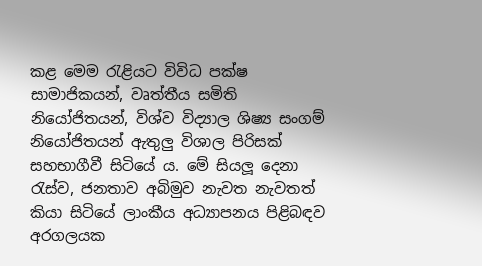කළ මෙම රැළියට විවිධ පක්ෂ සාමාජිකයන්, වෘත්තීය සමිති නියෝජිතයන්, විශ්ව විද්‍යාල ශිෂ්‍ය සංගම් නියෝජිතයන් ඇතුලු විශාල පිරිසක් සහභාගීවී සිටියේ ය. මේ සියලූ දෙනා රැස්ව, ජනතාව අබිමුව නැවත නැවතත් කියා සිටියේ ලාංකීය අධ්‍යාපනය පිළිබඳව අරගලයක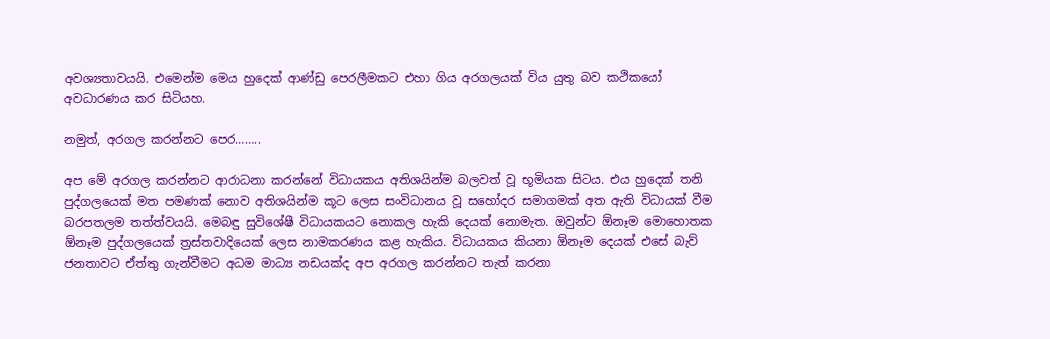අවශ්‍යතාවයයි. එමෙන්ම මෙය හුදෙක් ආණ්ඩු පෙරලීමකට එහා ගිය අරගලයක් විය යුතු බව කථිකයෝ අවධාරණය කර සිටියහ.

නමුත්, අරගල කරන්නට පෙර……..

අප මේ අරගල කරන්නට ආරාධනා කරන්නේ විධායකය අතිශයින්ම බලවත් වූ භූමියක සිටය. එය හුදෙක් තනි පුද්ගලයෙක් මත පමණක් නොව අතිශයින්ම කූට ලෙස සංවිධානය වූ සහෝදර සමාගමක් අත ඇති විධායක් වීම බරපතලම තත්ත්වයයි. මෙබඳු සුවිශේෂී විධායකයට නොකල හැකි දෙයක් නොමැත. ඔවුන්ට ඕනෑම මොහොතක ඕනෑම පුද්ගලයෙක් ත්‍රස්තවාදියෙක් ලෙස නාමකරණය කළ හැකිය. විධායකය කියනා ඕනෑම දෙයක් එසේ බැව් ජනතාවට ඒත්තු ගැන්වීමට අධම මාධ්‍ය නඩයක්ද අප අරගල කරන්නට තැත් කරනා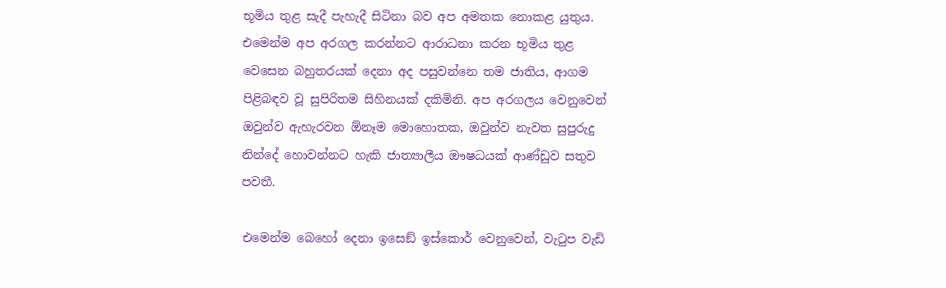භූමිය තුළ සැදී පැහැදී සිටිනා බව අප අමතක නොකළ යුතුය. එමෙන්ම අප අරගල කරන්නට ආරාධනා කරන භූමිය තුළ වෙසෙන බහුතරයක් දෙනා අද පසුවන්නෙ තම ජාතිය, ආගම පිළිබඳව වූ සුපිරිතම සිහිනයක් දකිමිනි. අප අරගලය වෙනුවෙන් ඔවුන්ව ඇහැරවන ඕනෑම මොහොතක, ඔවුන්ව නැවත සුපුරුදු නින්දේ හොවන්නට හැකි ජාත්‍යාලීය ඖෂධයක් ආණ්ඩුව සතුව පවතී.

එමෙන්ම බෙහෝ දෙනා ඉසෙඞ් ඉස්කොර් වෙනුවෙන්, වැටුප වැඩි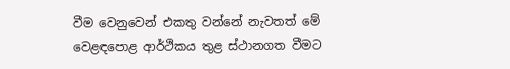වීම වෙනුවෙන් එකතු වන්නේ නැවතත් මේ වෙළඳපොළ ආර්ථිකය තුළ ස්ථානගත වීමට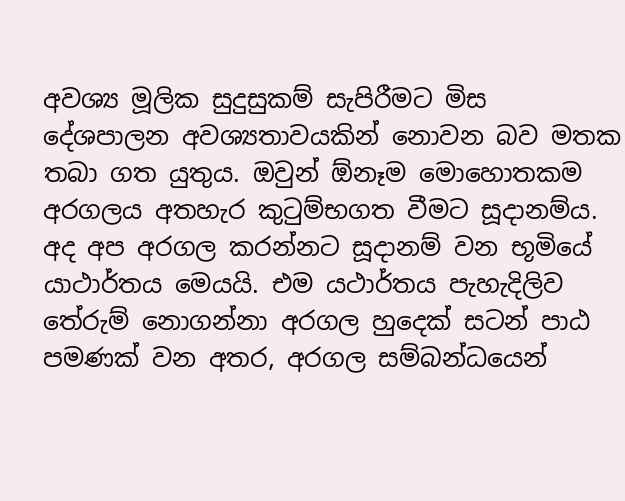අවශ්‍ය මූලික සුදුසුකම් සැපිරීමට මිස දේශපාලන අවශ්‍යතාවයකින් නොවන බව මතක තබා ගත යුතුය. ඔවුන් ඕනෑම මොහොතකම අරගලය අතහැර කුටුම්භගත වීමට සූදානම්ය. අද අප අරගල කරන්නට සූදානම් වන භූමියේ යාථාර්තය මෙයයි. එම යථාර්තය පැහැදිලිව තේරුම් නොගන්නා අරගල හුදෙක් සටන් පාඨ පමණක් වන අතර, අරගල සම්බන්ධයෙන්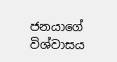ජනයාගේ විශ්වාසය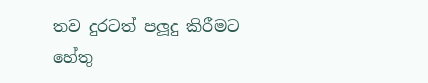තව දුරටත් පලූදු කිරීමට හේතු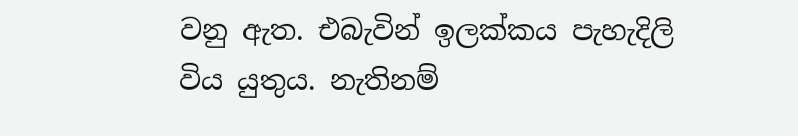වනු ඇත. එබැවින් ඉලක්කය පැහැදිලි විය යුතුය. නැතිනම්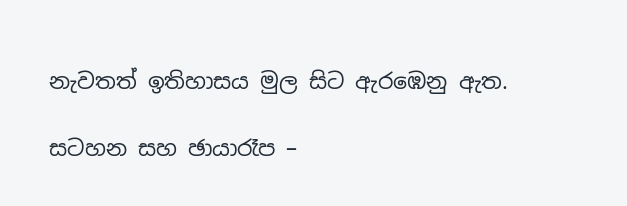නැවතත් ඉතිහාසය මුල සිට ඇරඹෙනු ඇත.

සටහන සහ ඡායාරෑප –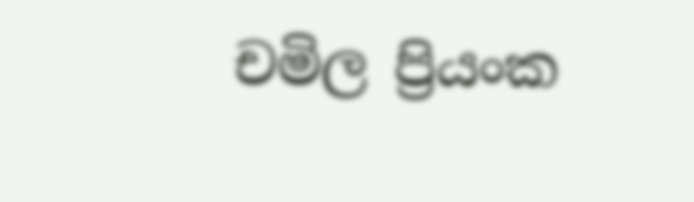චමිල ප්‍රියංක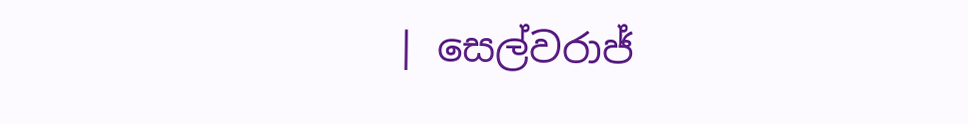| සෙල්වරාජ්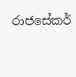රාජසේකර්